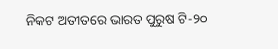ନିକଟ ଅତୀତରେ ଭାରତ ପୁରୁଷ ଟି-୨୦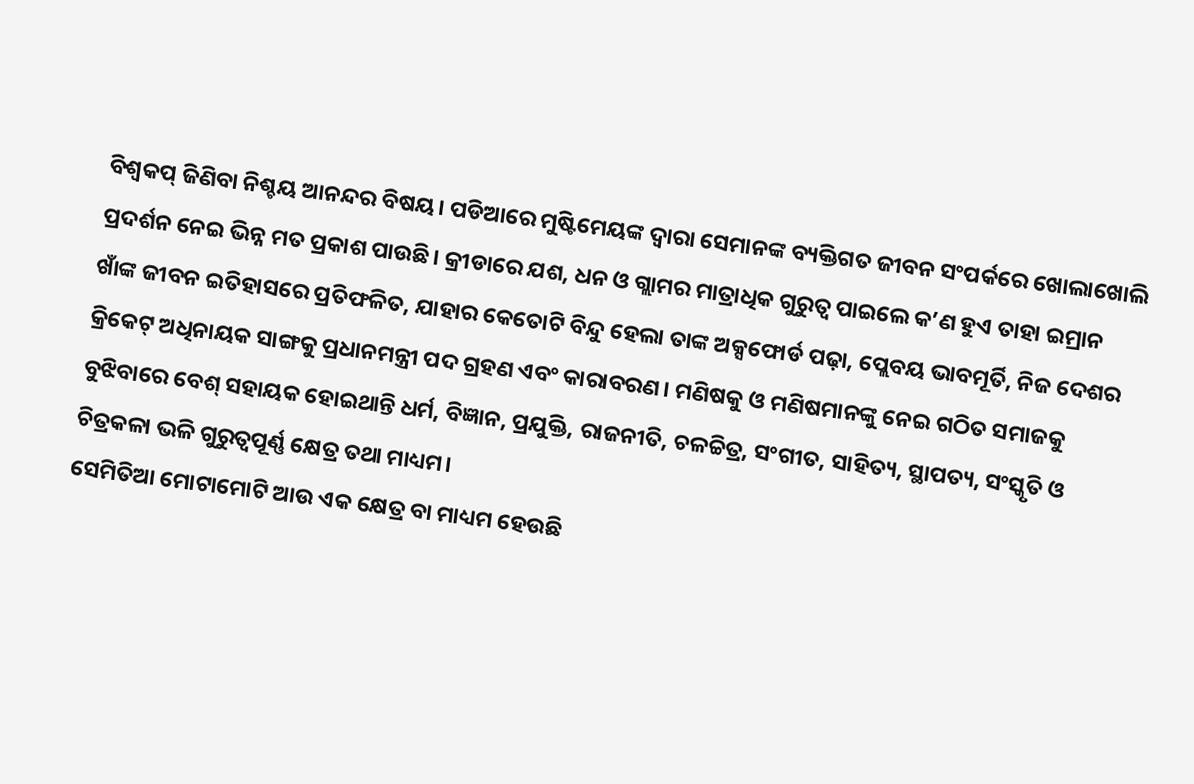ବିଶ୍ୱକପ୍ ଜିଣିବା ନିଶ୍ଚୟ ଆନନ୍ଦର ବିଷୟ। ପଡିଆରେ ମୁଷ୍ଟିମେୟଙ୍କ ଦ୍ୱାରା ସେମାନଙ୍କ ବ୍ୟକ୍ତିଗତ ଜୀବନ ସଂପର୍କରେ ଖୋଲାଖୋଲି ପ୍ରଦର୍ଶନ ନେଇ ଭିନ୍ନ ମତ ପ୍ରକାଶ ପାଉଛି। କ୍ରୀଡାରେ ଯଶ, ଧନ ଓ ଗ୍ଲାମର ମାତ୍ରାଧିକ ଗୁରୁତ୍ୱ ପାଇଲେ କ’ଣ ହୁଏ ତାହା ଇମ୍ରାନ ଖାଁଙ୍କ ଜୀବନ ଇତିହାସରେ ପ୍ରତିଫଳିତ, ଯାହାର କେତୋଟି ବିନ୍ଦୁ ହେଲା ତାଙ୍କ ଅକ୍ସଫୋର୍ଡ ପଢ଼ା, ପ୍ଲେବୟ ଭାବମୂର୍ତି, ନିଜ ଦେଶର କ୍ରିକେଟ୍ ଅଧିନାୟକ ସାଙ୍ଗକୁ ପ୍ରଧାନମନ୍ତ୍ରୀ ପଦ ଗ୍ରହଣ ଏବଂ କାରାବରଣ। ମଣିଷକୁ ଓ ମଣିଷମାନଙ୍କୁ ନେଇ ଗଠିତ ସମାଜକୁ ବୁଝିବାରେ ବେଶ୍ ସହାୟକ ହୋଇଥାନ୍ତି ଧର୍ମ, ବିଜ୍ଞାନ, ପ୍ରଯୁକ୍ତି, ରାଜନୀତି, ଚଳଚ୍ଚିତ୍ର, ସଂଗୀତ, ସାହିତ୍ୟ, ସ୍ଥାପତ୍ୟ, ସଂସ୍କୃତି ଓ ଚିତ୍ରକଳା ଭଳି ଗୁରୁତ୍ୱପୂର୍ଣ୍ଣ କ୍ଷେତ୍ର ତଥା ମାଧ୍ୟମ।
ସେମିତିଆ ମୋଟାମୋଟି ଆଉ ଏକ କ୍ଷେତ୍ର ବା ମାଧ୍ୟମ ହେଉଛି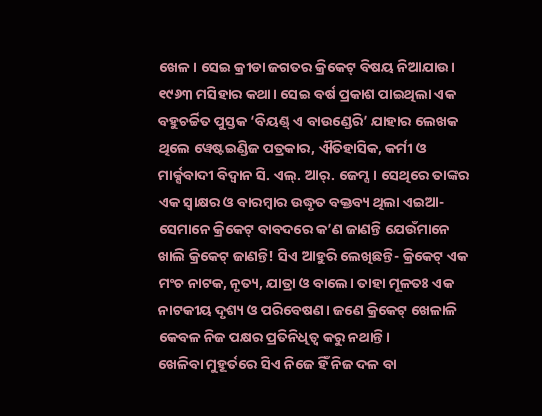ଖେଳ। ସେଇ କ୍ରୀଡା ଜଗତର କ୍ରିକେଟ୍ ବିଷୟ ନିଆଯାଉ। ୧୯୬୩ ମସିହାର କଥା। ସେଇ ବର୍ଷ ପ୍ରକାଶ ପାଇଥିଲା ଏକ ବହୁଚର୍ଚ୍ଚିତ ପୁସ୍ତକ ‘ବିୟଣ୍ଡ୍ ଏ ବାଉଣ୍ଡେରି’ ଯାହାର ଲେଖକ ଥିଲେ ୱେଷ୍ଟଇଣ୍ଡିଜ ପତ୍ରକାର, ଐତିହାସିକ, କର୍ମୀ ଓ ମାର୍କ୍ସବାଦୀ ବିଦ୍ୱାନ ସି. ଏଲ୍. ଆର୍. ଜେମ୍ସ। ସେଥିରେ ତାଙ୍କର ଏକ ସ୍ୱାକ୍ଷର ଓ ବାରମ୍ବାର ଉଦ୍ଧୃତ ବକ୍ତବ୍ୟ ଥିଲା ଏଇଆ- ସେମାନେ କ୍ରିକେଟ୍ ବାବଦରେ କ’ଣ ଜାଣନ୍ତି ଯେଉଁମାନେ ଖାଲି କ୍ରିକେଟ୍ ଜାଣନ୍ତି! ସିଏ ଆହୁରି ଲେଖିଛନ୍ତି- କ୍ରିକେଟ୍ ଏକ ମଂଚ ନାଟକ, ନୃତ୍ୟ, ଯାତ୍ରା ଓ ବାଲେ। ତାହା ମୂଳତଃ ଏକ ନାଟକୀୟ ଦୃଶ୍ୟ ଓ ପରିବେଷଣ। ଜଣେ କ୍ରିକେଟ୍ ଖେଳାଳି କେବଳ ନିଜ ପକ୍ଷର ପ୍ରତିନିଧିତ୍ୱ କରୁ ନଥାନ୍ତି।
ଖେଳିବା ମୁହୂର୍ତରେ ସିଏ ନିଜେ ହିଁ ନିଜ ଦଳ ବା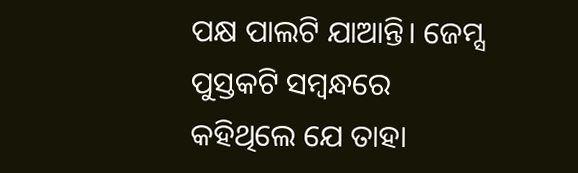ପକ୍ଷ ପାଲଟି ଯାଆନ୍ତି। ଜେମ୍ସ ପୁସ୍ତକଟି ସମ୍ବନ୍ଧରେ କହିଥିଲେ ଯେ ତାହା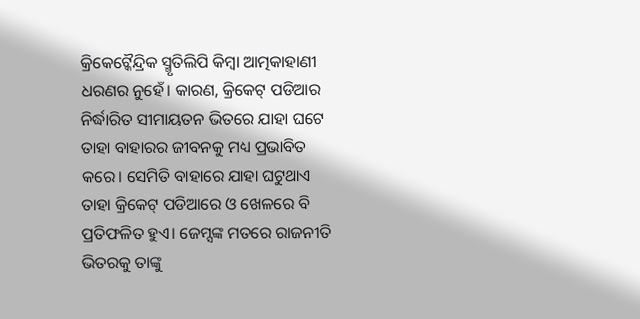କ୍ରିକେଟ୍କୈନ୍ଦ୍ରିକ ସ୍ମୃତିଲିପି କିମ୍ବା ଆତ୍ମକାହାଣୀ ଧରଣର ନୁହେଁ। କାରଣ, କ୍ରିକେଟ୍ ପଡିଆର ନିର୍ଦ୍ଧାରିତ ସୀମାୟତନ ଭିତରେ ଯାହା ଘଟେ ତାହା ବାହାରର ଜୀବନକୁ ମଧ୍ୟ ପ୍ରଭାବିତ କରେ। ସେମିତି ବାହାରେ ଯାହା ଘଟୁଥାଏ ତାହା କ୍ରିକେଟ୍ ପଡିଆରେ ଓ ଖେଳରେ ବି ପ୍ରତିଫଳିତ ହୁଏ। ଜେମ୍ସଙ୍କ ମତରେ ରାଜନୀତି ଭିତରକୁ ତାଙ୍କୁ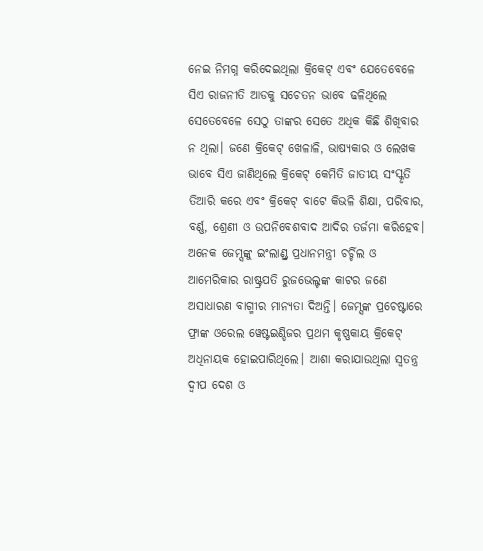ନେଇ ନିମଗ୍ନ କରିଦେଇଥିଲା କ୍ରିକେଟ୍ ଏବଂ ଯେତେବେଳେ ସିଏ ରାଜନୀତି ଆଡକୁ ସଚେତନ ଭାବେ ଢଳିଥିଲେ ସେତେବେଳେ ସେଠୁ ତାଙ୍କର ସେତେ ଅଧିକ କିଛି ଶିଖିବାର ନ ଥିଲା। ଜଣେ କ୍ରିକେଟ୍ ଖେଳାଳି, ଭାଷ୍ୟକାର ଓ ଲେଖକ ଭାବେ ସିଏ ଜାଣିଥିଲେ କ୍ରିକେଟ୍ କେମିତି ଜାତୀୟ ସଂସ୍କୃତି ତିଆରି କରେ ଏବଂ କ୍ରିକେଟ୍ ବାଟେ କିଭଳି ଶିକ୍ଷା, ପରିବାର, ବର୍ଣ୍ଣ, ଶ୍ରେଣୀ ଓ ଉପନିବେଶବାଦ ଆଦିର ତର୍ଜମା କରିହେବ।
ଅନେକ ଜେମ୍ସଙ୍କୁ ଇଂଲାଣ୍ଡ୍ର ପ୍ରଧାନମନ୍ତ୍ରୀ ଚର୍ଚ୍ଚିଲ ଓ ଆମେରିକାର ରାଷ୍ଟ୍ରପତି ରୁଜଭେଲ୍ଟଙ୍କ କାଟର ଜଣେ ଅସାଧାରଣ ବାଗ୍ମୀର ମାନ୍ୟତା ଦିଅନ୍ତି। ଜେମ୍ସଙ୍କ ପ୍ରଚେଷ୍ଟାରେ ଫ୍ରାଙ୍କ ଓରେଲ ୱେଷ୍ଟଇଣ୍ଡିଜର ପ୍ରଥମ କୃଷ୍ଣକାୟ କ୍ରିକେଟ୍ ଅଧିନାୟକ ହୋଇପାରିଥିଲେ। ଆଶା କରାଯାଉଥିଲା ସ୍ୱତନ୍ତ୍ର ଦ୍ୱୀପ ଦେଶ ଓ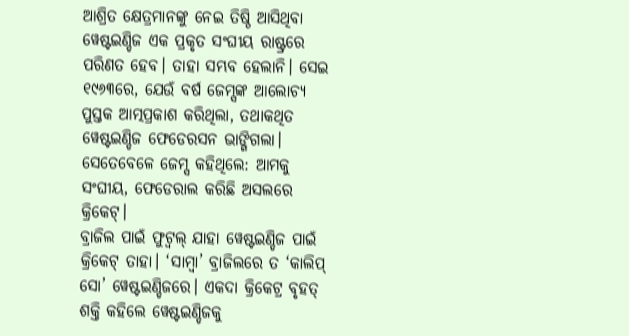ଆଶ୍ରିତ କ୍ଷେତ୍ରମାନଙ୍କୁ ନେଇ ତିଷ୍ଠି ଆସିଥିବା ୱେଷ୍ଟଇଣ୍ଡିଜ ଏକ ପ୍ରକୃତ ସଂଘୀୟ ରାଷ୍ଟ୍ରରେ ପରିଣତ ହେବ। ତାହା ସମ୍ଭବ ହେଲାନି। ସେଇ ୧୯୬୩ରେ, ଯେଉଁ ବର୍ଷ ଜେମ୍ସଙ୍କ ଆଲୋଚ୍ୟ ପୁସ୍ତକ ଆତ୍ମପ୍ରକାଶ କରିଥିଲା, ତଥାକଥିତ ୱେଷ୍ଟଇଣ୍ଡିଜ ଫେଡେରସନ ଭାଙ୍ଗିଗଲା। ସେତେବେଳେ ଜେମ୍ସ କହିଥିଲେ: ଆମକୁ ସଂଘୀୟ, ଫେଡେରାଲ କରିଛି ଅସଲରେ କ୍ରିକେଟ୍।
ବ୍ରାଜିଲ ପାଇଁ ଫୁଟ୍ବଲ୍ ଯାହା ୱେଷ୍ଟଇଣ୍ଡିଜ ପାଇଁ କ୍ରିକେଟ୍ ତାହା। ‘ସାମ୍ବା’ ବ୍ରାଜିଲରେ ତ ‘କାଲିପ୍ ସୋ’ ୱେଷ୍ଟଇଣ୍ଡିଜରେ। ଏକଦା କ୍ରିକେଟ୍ର ବୃହତ୍ ଶକ୍ତି କହିଲେ ୱେଷ୍ଟଇଣ୍ଡିଜକୁ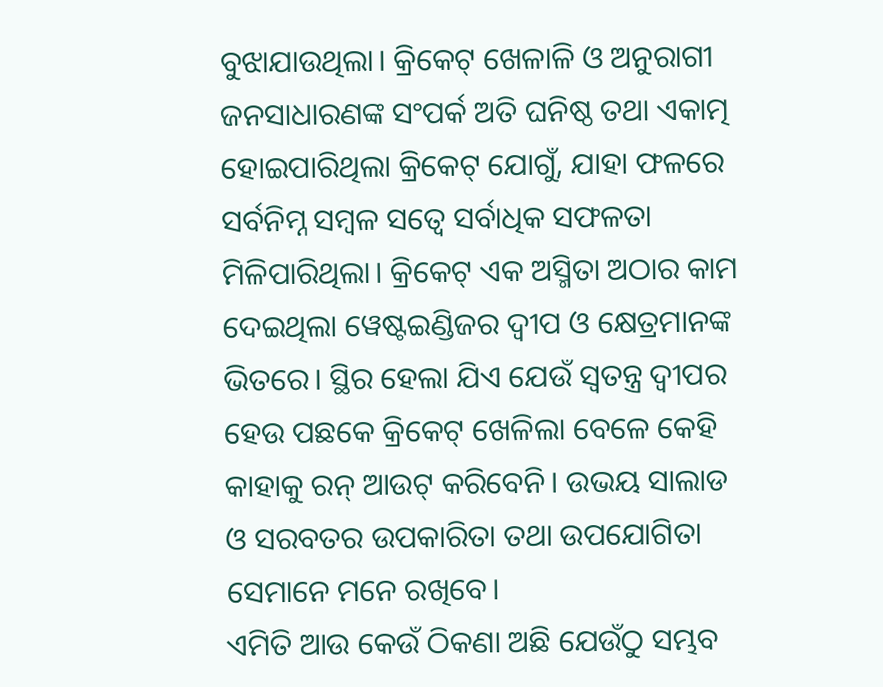ବୁଝାଯାଉଥିଲା। କ୍ରିକେଟ୍ ଖେଳାଳି ଓ ଅନୁରାଗୀ ଜନସାଧାରଣଙ୍କ ସଂପର୍କ ଅତି ଘନିଷ୍ଠ ତଥା ଏକାତ୍ମ ହୋଇପାରିଥିଲା କ୍ରିକେଟ୍ ଯୋଗୁଁ, ଯାହା ଫଳରେ ସର୍ବନିମ୍ନ ସମ୍ବଳ ସତ୍ୱେ ସର୍ବାଧିକ ସଫଳତା ମିଳିପାରିଥିଲା। କ୍ରିକେଟ୍ ଏକ ଅସ୍ମିତା ଅଠାର କାମ ଦେଇଥିଲା ୱେଷ୍ଟଇଣ୍ଡିଜର ଦ୍ୱୀପ ଓ କ୍ଷେତ୍ରମାନଙ୍କ ଭିତରେ। ସ୍ଥିର ହେଲା ଯିଏ ଯେଉଁ ସ୍ୱତନ୍ତ୍ର ଦ୍ୱୀପର ହେଉ ପଛକେ କ୍ରିକେଟ୍ ଖେଳିଲା ବେଳେ କେହି କାହାକୁ ରନ୍ ଆଉଟ୍ କରିବେନି। ଉଭୟ ସାଲାଡ ଓ ସରବତର ଉପକାରିତା ତଥା ଉପଯୋଗିତା ସେମାନେ ମନେ ରଖିବେ।
ଏମିତି ଆଉ କେଉଁ ଠିକଣା ଅଛି ଯେଉଁଠୁ ସମ୍ଭବ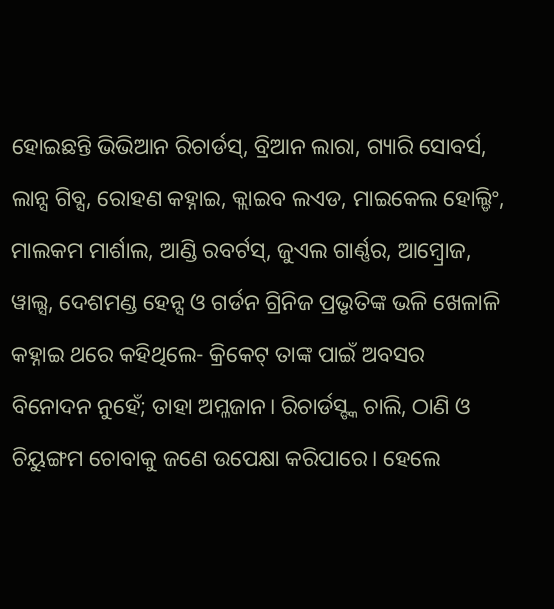ହୋଇଛନ୍ତି ଭିଭିଆନ ରିଚାର୍ଡସ୍, ବ୍ରିଆନ ଲାରା, ଗ୍ୟାରି ସୋବର୍ସ, ଲାନ୍ସ ଗିବ୍ସ, ରୋହଣ କହ୍ନାଇ, କ୍ଲାଇବ ଲଏଡ, ମାଇକେଲ ହୋଲ୍ଡିଂ, ମାଲକମ ମାର୍ଶାଲ, ଆଣ୍ଡି ରବର୍ଟସ୍, ଜୁଏଲ ଗାର୍ଣ୍ଣର, ଆମ୍ବ୍ରୋଜ, ୱାଲ୍ସ, ଦେଶମଣ୍ଡ ହେନ୍ସ ଓ ଗର୍ଡନ ଗ୍ରିନିଜ ପ୍ରଭୃତିଙ୍କ ଭଳି ଖେଳାଳି କହ୍ନାଇ ଥରେ କହିଥିଲେ- କ୍ରିକେଟ୍ ତାଙ୍କ ପାଇଁ ଅବସର ବିନୋଦନ ନୁହେଁ; ତାହା ଅମ୍ଳଜାନ। ରିଚାର୍ଡସ୍ଙ୍କ ଚାଲି, ଠାଣି ଓ ଚିୟୁଙ୍ଗମ ଚୋବାକୁ ଜଣେ ଉପେକ୍ଷା କରିପାରେ। ହେଲେ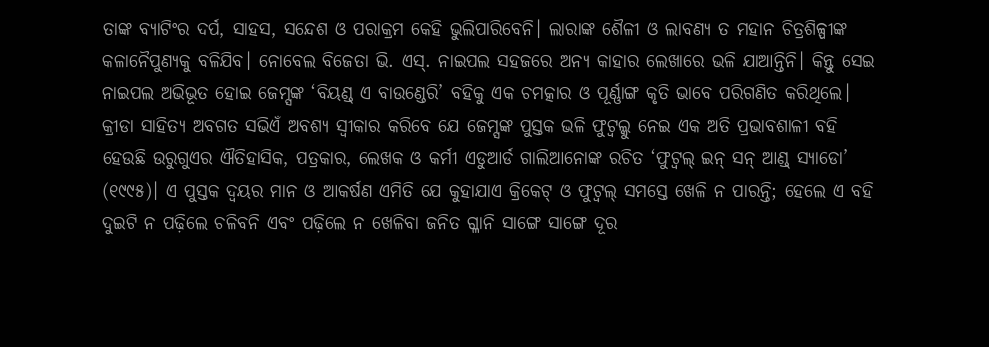ତାଙ୍କ ବ୍ୟାଟିଂର ଦର୍ପ, ସାହସ, ସନ୍ଦେଶ ଓ ପରାକ୍ରମ କେହି ଭୁଲିପାରିବେନି। ଲାରାଙ୍କ ଶୈଳୀ ଓ ଲାବଣ୍ୟ ତ ମହାନ ଚିତ୍ରଶିଳ୍ପୀଙ୍କ କଳାନୈପୁଣ୍ୟକୁ ବଳିଯିବ। ନୋବେଲ ବିଜେତା ଭି. ଏସ୍. ନାଇପଲ ସହଜରେ ଅନ୍ୟ କାହାର ଲେଖାରେ ଭଳି ଯାଆନ୍ତିନି। କିନ୍ତୁ ସେଇ ନାଇପଲ ଅଭିଭୂତ ହୋଇ ଜେମ୍ସଙ୍କ ‘ବିୟଣ୍ଡ୍ ଏ ବାଉଣ୍ଡେରି’ ବହିକୁ ଏକ ଚମତ୍କାର ଓ ପୂର୍ଣ୍ଣାଙ୍ଗ କୃତି ଭାବେ ପରିଗଣିତ କରିଥିଲେ।
କ୍ରୀଡା ସାହିତ୍ୟ ଅବଗତ ସଭିଏଁ ଅବଶ୍ୟ ସ୍ୱୀକାର କରିବେ ଯେ ଜେମ୍ସଙ୍କ ପୁସ୍ତକ ଭଳି ଫୁଟ୍ବଲ୍କୁ ନେଇ ଏକ ଅତି ପ୍ରଭାବଶାଳୀ ବହି ହେଉଛି ଉରୁଗୁଏର ଐତିହାସିକ, ପତ୍ରକାର, ଲେଖକ ଓ କର୍ମୀ ଏଡୁଆର୍ଡ ଗାଲିଆନୋଙ୍କ ରଚିତ ‘ଫୁଟ୍ବଲ୍ ଇନ୍ ସନ୍ ଆଣ୍ଡ୍ ସ୍ୟାଡୋ’ (୧୯୯୫)। ଏ ପୁସ୍ତକ ଦ୍ୱୟର ମାନ ଓ ଆକର୍ଷଣ ଏମିତି ଯେ କୁହାଯାଏ କ୍ରିକେଟ୍ ଓ ଫୁଟ୍ବଲ୍ ସମସ୍ତେ ଖେଳି ନ ପାରନ୍ତି; ହେଲେ ଏ ବହି ଦୁଇଟି ନ ପଢ଼ିଲେ ଚଳିବନି ଏବଂ ପଢ଼ିଲେ ନ ଖେଳିବା ଜନିତ ଗ୍ଳାନି ସାଙ୍ଗେ ସାଙ୍ଗେ ଦୂର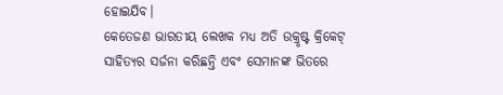ହୋଇଯିବ।
କେତେଜଣ ଭାରତୀୟ ଲେଖକ ମଧ୍ୟ ଅତି ଉକ୍ରୃଷ୍ଟ କ୍ରିକେଟ୍ ସାହିତ୍ୟର ସର୍ଜନା କରିଛନ୍ତି ଏବଂ ସେମାନଙ୍କ ଭିତରେ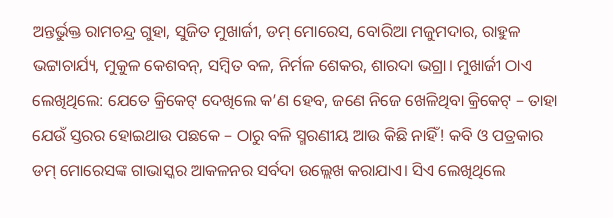ଅନ୍ତର୍ଭୁକ୍ତ ରାମଚନ୍ଦ୍ର ଗୁହା, ସୁଜିତ ମୁଖାର୍ଜୀ, ଡମ୍ ମୋରେସ, ବୋରିଆ ମଜୁମଦାର, ରାହୁଳ ଭଟ୍ଟାଚାର୍ଯ୍ୟ, ମୁକୁଳ କେଶବନ୍, ସମ୍ବିତ ବଳ, ନିର୍ମଳ ଶେକର, ଶାରଦା ଭଗ୍ରା। ମୁଖାର୍ଜୀ ଠାଏ ଲେଖିଥିଲେ: ଯେତେ କ୍ରିକେଟ୍ ଦେଖିଲେ କ’ଣ ହେବ, ଜଣେ ନିଜେ ଖେଳିଥିବା କ୍ରିକେଟ୍ – ତାହା ଯେଉଁ ସ୍ତରର ହୋଇଥାଉ ପଛକେ – ଠାରୁ ବଳି ସ୍ମରଣୀୟ ଆଉ କିଛି ନାହିଁ! କବି ଓ ପତ୍ରକାର ଡମ୍ ମୋରେସଙ୍କ ଗାଭାସ୍କର ଆକଳନର ସର୍ବଦା ଉଲ୍ଲେଖ କରାଯାଏ। ସିଏ ଲେଖିଥିଲେ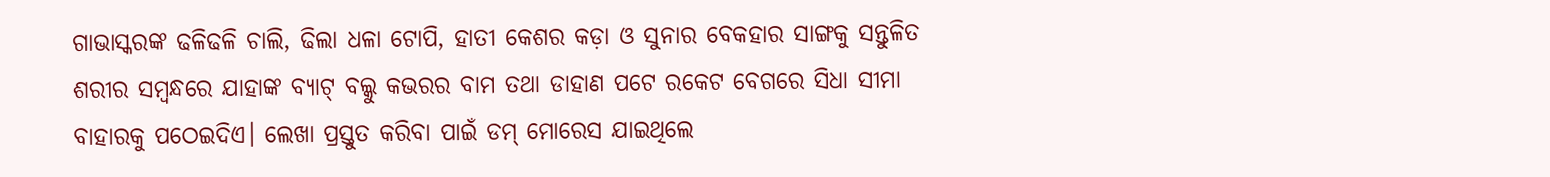ଗାଭାସ୍କରଙ୍କ ଢଳିଢଳି ଚାଲି, ଢିଲା ଧଳା ଟୋପି, ହାତୀ କେଶର କଡ଼ା ଓ ସୁନାର ବେକହାର ସାଙ୍ଗକୁ ସନ୍ତୁଳିତ ଶରୀର ସମ୍ବନ୍ଧରେ ଯାହାଙ୍କ ବ୍ୟାଟ୍ ବଲ୍କୁ କଭରର ବାମ ତଥା ଡାହାଣ ପଟେ ରକେଟ ବେଗରେ ସିଧା ସୀମା ବାହାରକୁ ପଠେଇଦିଏ। ଲେଖା ପ୍ରସ୍ତୁତ କରିବା ପାଇଁ ଡମ୍ ମୋରେସ ଯାଇଥିଲେ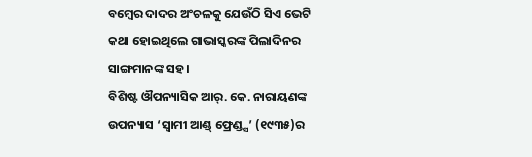ବମ୍ବେର ଦାଦର ଅଂଚଳକୁ ଯେଉଁଠି ସିଏ ଭେଟି କଥା ହୋଇଥିଲେ ଗାଭାସ୍କରଙ୍କ ପିଲାଦିନର ସାଙ୍ଗମାନଙ୍କ ସହ।
ବିଶିଷ୍ଟ ଔପନ୍ୟାସିକ ଆର୍. କେ. ନାରାୟଣଙ୍କ ଉପନ୍ୟାସ ‘ସ୍ୱାମୀ ଆଣ୍ଡ୍ ଫ୍ରେଣ୍ଡ୍ସ’ (୧୯୩୫)ର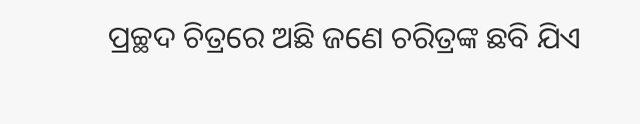ପ୍ରଚ୍ଛଦ ଚିତ୍ରରେ ଅଛି ଜଣେ ଚରିତ୍ରଙ୍କ ଛବି ଯିଏ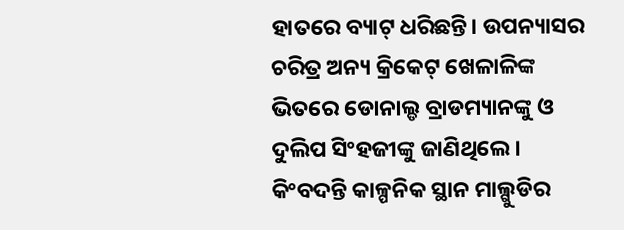ହାତରେ ବ୍ୟାଟ୍ ଧରିଛନ୍ତି। ଉପନ୍ୟାସର ଚରିତ୍ର ଅନ୍ୟ କ୍ରିକେଟ୍ ଖେଳାଳିଙ୍କ ଭିତରେ ଡୋନାଲ୍ଡ ବ୍ରାଡମ୍ୟାନଙ୍କୁ ଓ ଦୁଲିପ ସିଂହଜୀଙ୍କୁ ଜାଣିଥିଲେ। କିଂବଦନ୍ତି କାଳ୍ପନିକ ସ୍ଥାନ ମାଲ୍ଗୁଡିର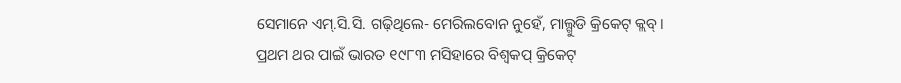ସେମାନେ ଏମ୍.ସି.ସି. ଗଢ଼ିଥିଲେ- ମେରିଲବୋନ ନୁହେଁ, ମାଲ୍ଗୁଡି କ୍ରିକେଟ୍ କ୍ଲବ୍।
ପ୍ରଥମ ଥର ପାଇଁ ଭାରତ ୧୯୮୩ ମସିହାରେ ବିଶ୍ୱକପ୍ କ୍ରିକେଟ୍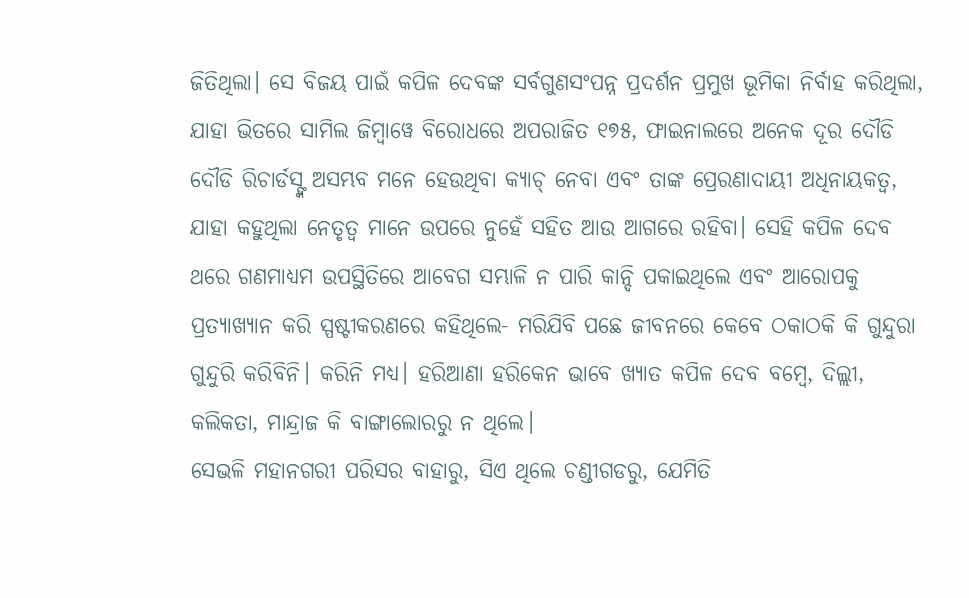ଜିତିଥିଲା। ସେ ବିଜୟ ପାଇଁ କପିଳ ଦେବଙ୍କ ସର୍ବଗୁଣସଂପନ୍ନ ପ୍ରଦର୍ଶନ ପ୍ରମୁଖ ଭୂମିକା ନିର୍ବାହ କରିଥିଲା, ଯାହା ଭିତରେ ସାମିଲ ଜିମ୍ବାୱେ ବିରୋଧରେ ଅପରାଜିତ ୧୭୫, ଫାଇନାଲରେ ଅନେକ ଦୂର ଦୌଡି ଦୌଡି ରିଚାର୍ଡସ୍ଙ୍କ ଅସମ୍ଭବ ମନେ ହେଉଥିବା କ୍ୟାଚ୍ ନେବା ଏବଂ ତାଙ୍କ ପ୍ରେରଣାଦାୟୀ ଅଧିନାୟକତ୍ୱ, ଯାହା କହୁଥିଲା ନେତୃତ୍ୱ ମାନେ ଉପରେ ନୁହେଁ ସହିତ ଆଉ ଆଗରେ ରହିବା। ସେହି କପିଳ ଦେବ ଥରେ ଗଣମାଧ୍ୟମ ଉପସ୍ଥିତିରେ ଆବେଗ ସମ୍ଭାଳି ନ ପାରି କାନ୍ଦି ପକାଇଥିଲେ ଏବଂ ଆରୋପକୁ ପ୍ରତ୍ୟାଖ୍ୟାନ କରି ସ୍ପଷ୍ଟୀକରଣରେ କହିଥିଲେ- ମରିଯିବି ପଛେ ଜୀବନରେ କେବେ ଠକାଠକି କି ଗୁନ୍ଦୁରା ଗୁନ୍ଦୁରି କରିବିନି। କରିନି ମଧ୍ୟ। ହରିଆଣା ହରିକେନ ଭାବେ ଖ୍ୟାତ କପିଳ ଦେବ ବମ୍ବେ, ଦିଲ୍ଲୀ, କଲିକତା, ମାନ୍ଦ୍ରାଜ କି ବାଙ୍ଗାଲୋରରୁ ନ ଥିଲେ।
ସେଭଳି ମହାନଗରୀ ପରିସର ବାହାରୁ, ସିଏ ଥିଲେ ଚଣ୍ଡୀଗଡରୁ, ଯେମିତି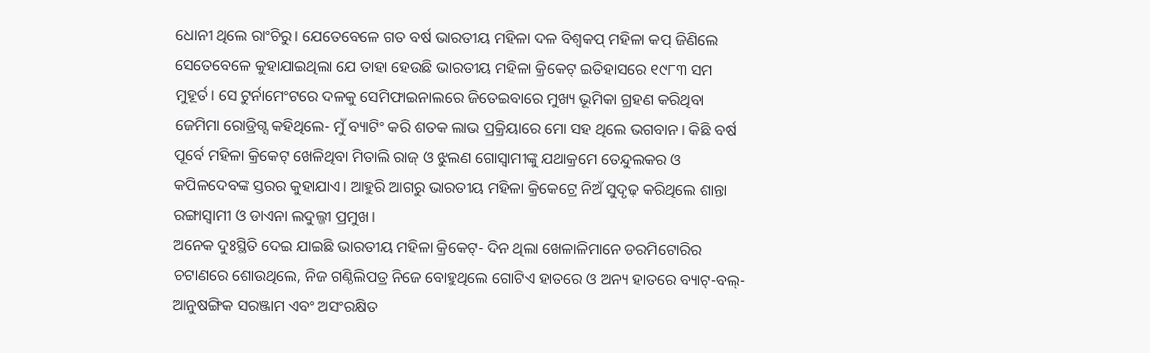ଧୋନୀ ଥିଲେ ରାଂଚିରୁ। ଯେତେବେଳେ ଗତ ବର୍ଷ ଭାରତୀୟ ମହିଳା ଦଳ ବିଶ୍ୱକପ୍ ମହିଳା କପ୍ ଜିଣିଲେ ସେତେବେଳେ କୁହାଯାଇଥିଲା ଯେ ତାହା ହେଉଛି ଭାରତୀୟ ମହିଳା କ୍ରିକେଟ୍ ଇତିହାସରେ ୧୯୮୩ ସମ ମୁହୂର୍ତ। ସେ ଟୁର୍ନାମେଂଟରେ ଦଳକୁ ସେମିଫାଇନାଲରେ ଜିତେଇବାରେ ମୁଖ୍ୟ ଭୂମିକା ଗ୍ରହଣ କରିଥିବା ଜେମିମା ରୋଡ୍ରିଗ୍ସ କହିଥିଲେ- ମୁଁ ବ୍ୟାଟିଂ କରି ଶତକ ଲାଭ ପ୍ରକ୍ରିୟାରେ ମୋ ସହ ଥିଲେ ଭଗବାନ। କିଛି ବର୍ଷ ପୂର୍ବେ ମହିଳା କ୍ରିକେଟ୍ ଖେଳିଥିବା ମିତାଲି ରାଜ୍ ଓ ଝୁଲଣ ଗୋସ୍ୱାମୀଙ୍କୁ ଯଥାକ୍ରମେ ତେନ୍ଦୁଲକର ଓ କପିଳଦେବଙ୍କ ସ୍ତରର କୁହାଯାଏ। ଆହୁରି ଆଗରୁ ଭାରତୀୟ ମହିଳା କ୍ରିକେଟ୍ରେ ନିଅଁ ସୁଦୃଢ଼ କରିଥିଲେ ଶାନ୍ତା ରଙ୍ଗାସ୍ୱାମୀ ଓ ଡାଏନା ଲଦୁଲ୍ଜୀ ପ୍ରମୁଖ।
ଅନେକ ଦୁଃସ୍ଥିତି ଦେଇ ଯାଇଛି ଭାରତୀୟ ମହିଳା କ୍ରିକେଟ୍- ଦିନ ଥିଲା ଖେଳାଳିମାନେ ଡରମିଟୋରିର ଚଟାଣରେ ଶୋଉଥିଲେ, ନିଜ ଗଣ୍ଠିଲିପତ୍ର ନିଜେ ବୋହୁଥିଲେ ଗୋଟିଏ ହାତରେ ଓ ଅନ୍ୟ ହାତରେ ବ୍ୟାଟ୍-ବଲ୍-ଆନୁଷଙ୍ଗିକ ସରଞ୍ଜାମ ଏବଂ ଅସଂରକ୍ଷିତ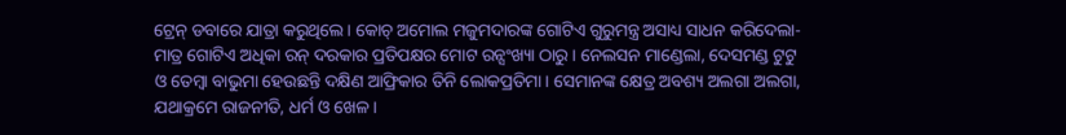ଟ୍ରେନ୍ ଡବାରେ ଯାତ୍ରା କରୁଥିଲେ। କୋଚ୍ ଅମୋଲ ମଜୁମଦାରଙ୍କ ଗୋଟିଏ ଗୁରୁମନ୍ତ୍ର ଅସାଧ୍ୟ ସାଧନ କରିଦେଲା- ମାତ୍ର ଗୋଟିଏ ଅଧିକା ରନ୍ ଦରକାର ପ୍ରତିପକ୍ଷର ମୋଟ ରନ୍ସଂଖ୍ୟା ଠାରୁ। ନେଲସନ ମାଣ୍ଡେଲା, ଦେସମଣ୍ଡ ଟୁଟୁ ଓ ତେମ୍ବା ବାଭୁମା ହେଉଛନ୍ତି ଦକ୍ଷିଣ ଆଫ୍ରିକାର ତିନି ଲୋକପ୍ରତିମା। ସେମାନଙ୍କ କ୍ଷେତ୍ର ଅବଶ୍ୟ ଅଲଗା ଅଲଗା, ଯଥାକ୍ରମେ ରାଜନୀତି, ଧର୍ମ ଓ ଖେଳ।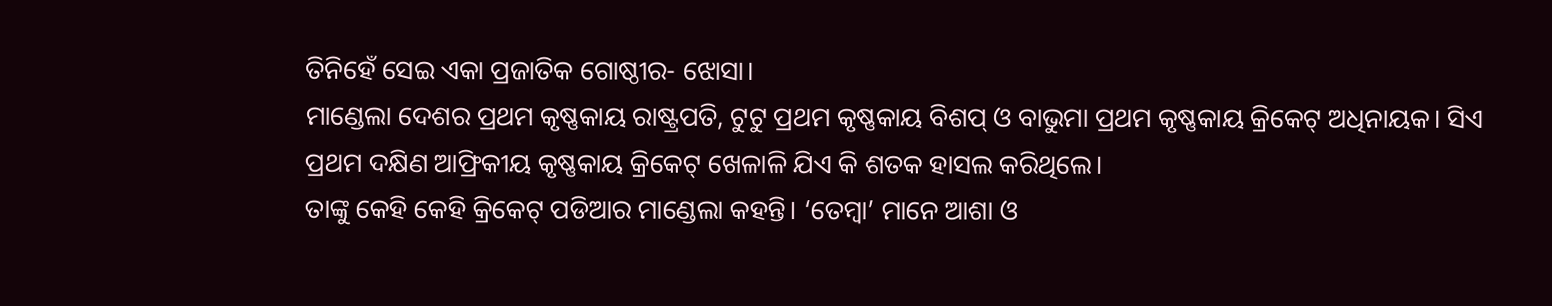ତିନିହେଁ ସେଇ ଏକା ପ୍ରଜାତିକ ଗୋଷ୍ଠୀର- ଝୋସା।
ମାଣ୍ଡେଲା ଦେଶର ପ୍ରଥମ କୃଷ୍ଣକାୟ ରାଷ୍ଟ୍ରପତି, ଟୁଟୁ ପ୍ରଥମ କୃଷ୍ଣକାୟ ବିଶପ୍ ଓ ବାଭୁମା ପ୍ରଥମ କୃଷ୍ଣକାୟ କ୍ରିକେଟ୍ ଅଧିନାୟକ। ସିଏ ପ୍ରଥମ ଦକ୍ଷିଣ ଆଫ୍ରିକୀୟ କୃଷ୍ଣକାୟ କ୍ରିକେଟ୍ ଖେଳାଳି ଯିଏ କି ଶତକ ହାସଲ କରିଥିଲେ।
ତାଙ୍କୁ କେହି କେହି କ୍ରିକେଟ୍ ପଡିଆର ମାଣ୍ଡେଲା କହନ୍ତି। ‘ତେମ୍ବା’ ମାନେ ଆଶା ଓ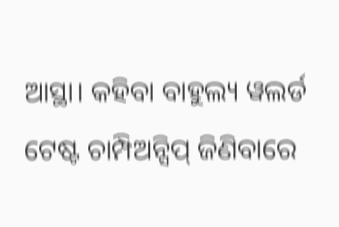ଆସ୍ଥା। କହିବା ବାହୁଲ୍ୟ ୱଲର୍ଡ ଟେଷ୍ଟ ଚାମ୍ପିଅନ୍ସିପ୍ ଜିଣିବାରେ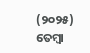(୨୦୨୫) ତେମ୍ବା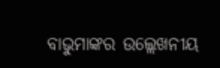ବାଭୁମାଙ୍କର ଉଲ୍ଲେଖନୀୟ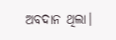ଅବଦାନ ଥିଲା।